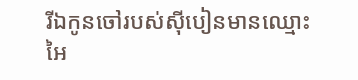រីឯកូនចៅរបស់ស៊ីបៀនមានឈ្មោះ អៃ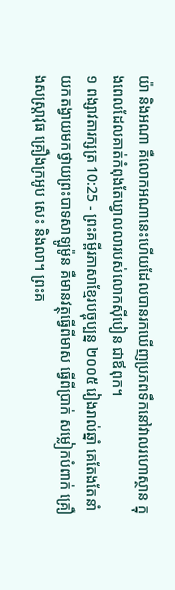យ៉ា និងអណា គឺលោកអណានេះហើយដែលបានរកឃើញប្រភពទឹកនៅវាលរហោស្ថាន ក្នុងពេលដែលគាត់កំពុងតែឃ្វាលលារបស់លោកស៊ីបៀន ជាឪពុក។
១ ពង្សាវតារក្សត្រ 10:25 - ព្រះគម្ពីរភាសាខ្មែរបច្ចុប្បន្ន ២០០៥ រៀងរាល់ឆ្នាំ គេតែងតែនាំយកតង្វាយមកថ្វាយព្រះបាទសាឡូម៉ូន គឺមានវត្ថុធ្វើពីមាស ធ្វើពីប្រាក់ សម្លៀកបំពាក់ គ្រឿងសស្ត្រាវុធ គ្រឿងក្រអូប សេះ និងលា។ ព្រះគ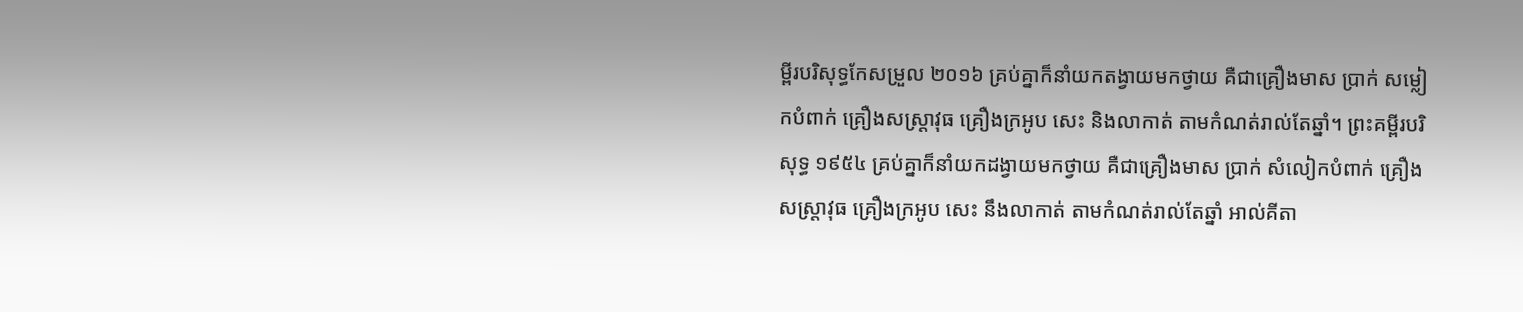ម្ពីរបរិសុទ្ធកែសម្រួល ២០១៦ គ្រប់គ្នាក៏នាំយកតង្វាយមកថ្វាយ គឺជាគ្រឿងមាស ប្រាក់ សម្លៀកបំពាក់ គ្រឿងសស្ត្រាវុធ គ្រឿងក្រអូប សេះ និងលាកាត់ តាមកំណត់រាល់តែឆ្នាំ។ ព្រះគម្ពីរបរិសុទ្ធ ១៩៥៤ គ្រប់គ្នាក៏នាំយកដង្វាយមកថ្វាយ គឺជាគ្រឿងមាស ប្រាក់ សំលៀកបំពាក់ គ្រឿងសស្ត្រាវុធ គ្រឿងក្រអូប សេះ នឹងលាកាត់ តាមកំណត់រាល់តែឆ្នាំ អាល់គីតា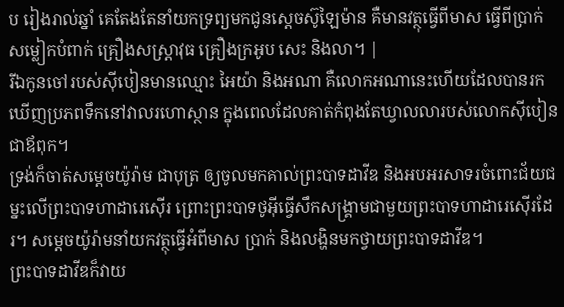ប រៀងរាល់ឆ្នាំ គេតែងតែនាំយកទ្រព្យមកជូនស្តេចស៊ូឡៃម៉ាន គឺមានវត្ថុធ្វើពីមាស ធ្វើពីប្រាក់ សម្លៀកបំពាក់ គ្រឿងសស្ត្រាវុធ គ្រឿងក្រអូប សេះ និងលា។ |
រីឯកូនចៅរបស់ស៊ីបៀនមានឈ្មោះ អៃយ៉ា និងអណា គឺលោកអណានេះហើយដែលបានរកឃើញប្រភពទឹកនៅវាលរហោស្ថាន ក្នុងពេលដែលគាត់កំពុងតែឃ្វាលលារបស់លោកស៊ីបៀន ជាឪពុក។
ទ្រង់ក៏ចាត់សម្ដេចយ៉ូរ៉ាម ជាបុត្រ ឲ្យចូលមកគាល់ព្រះបាទដាវីឌ និងអបអរសាទរចំពោះជ័យជម្នះលើព្រះបាទហាដារេស៊ើរ ព្រោះព្រះបាទថូអ៊ីធ្វើសឹកសង្គ្រាមជាមួយព្រះបាទហាដារេស៊ើរដែរ។ សម្ដេចយ៉ូរ៉ាមនាំយកវត្ថុធ្វើអំពីមាស ប្រាក់ និងលង្ហិនមកថ្វាយព្រះបាទដាវីឌ។
ព្រះបាទដាវីឌក៏វាយ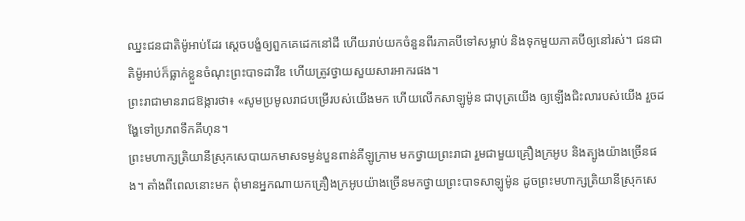ឈ្នះជនជាតិម៉ូអាប់ដែរ ស្ដេចបង្ខំឲ្យពួកគេដេកនៅដី ហើយរាប់យកចំនួនពីរភាគបីទៅសម្លាប់ និងទុកមួយភាគបីឲ្យនៅរស់។ ជនជាតិម៉ូអាប់ក៏ធ្លាក់ខ្លួនចំណុះព្រះបាទដាវីឌ ហើយត្រូវថ្វាយសួយសារអាករផង។
ព្រះរាជាមានរាជឱង្ការថា៖ «សូមប្រមូលរាជបម្រើរបស់យើងមក ហើយលើកសាឡូម៉ូន ជាបុត្រយើង ឲ្យឡើងជិះលារបស់យើង រួចដង្ហែទៅប្រភពទឹកគីហុន។
ព្រះមហាក្សត្រិយានីស្រុកសេបាយកមាសទម្ងន់បួនពាន់គីឡូក្រាម មកថ្វាយព្រះរាជា រួមជាមួយគ្រឿងក្រអូប និងត្បូងយ៉ាងច្រើនផង។ តាំងពីពេលនោះមក ពុំមានអ្នកណាយកគ្រឿងក្រអូបយ៉ាងច្រើនមកថ្វាយព្រះបាទសាឡូម៉ូន ដូចព្រះមហាក្សត្រិយានីស្រុកសេ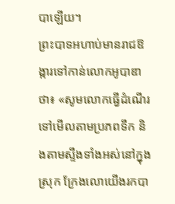បាឡើយ។
ព្រះបាទអហាប់មានរាជឱង្ការទៅកាន់លោកអូបាឌាថា៖ «សូមលោកធ្វើដំណើរទៅមើលតាមប្រភពទឹក និងតាមស្ទឹងទាំងអស់នៅក្នុងស្រុក ក្រែងលោយើងរកបា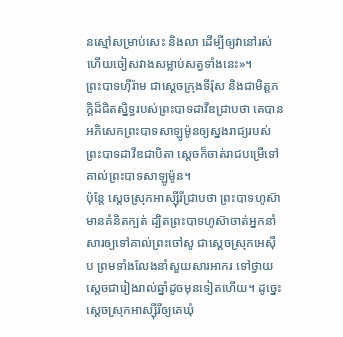នស្មៅសម្រាប់សេះ និងលា ដើម្បីឲ្យវានៅរស់ ហើយចៀសវាងសម្លាប់សត្វទាំងនេះ»។
ព្រះបាទហ៊ីរ៉ាម ជាស្ដេចក្រុងទីរ៉ុស និងជាមិត្តភក្ដិដ៏ជិតស្និទ្ធរបស់ព្រះបាទដាវីឌជ្រាបថា គេបានអភិសេកព្រះបាទសាឡូម៉ូនឲ្យស្នងរាជ្យរបស់ព្រះបាទដាវីឌជាបិតា ស្ដេចក៏ចាត់រាជបម្រើទៅគាល់ព្រះបាទសាឡូម៉ូន។
ប៉ុន្តែ ស្ដេចស្រុកអាស្ស៊ីរីជ្រាបថា ព្រះបាទហូស៊ាមានគំនិតក្បត់ ដ្បិតព្រះបាទហូស៊ាចាត់អ្នកនាំសារឲ្យទៅគាល់ព្រះចៅសូ ជាស្ដេចស្រុកអេស៊ីប ព្រមទាំងលែងនាំសួយសារអាករ ទៅថ្វាយស្ដេចជារៀងរាល់ឆ្នាំដូចមុនទៀតហើយ។ ដូច្នេះ ស្ដេចស្រុកអាស្ស៊ីរីឲ្យគេឃុំ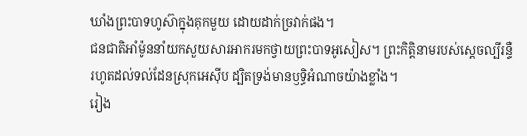ឃាំងព្រះបាទហូស៊ាក្នុងគុកមួយ ដោយដាក់ច្រវាក់ផង។
ជនជាតិអាំម៉ូននាំយកសួយសារអាករមកថ្វាយព្រះបាទអូសៀស។ ព្រះកិត្តិនាមរបស់ស្ដេចល្បីរន្ទឺ រហូតដល់ទល់ដែនស្រុកអេស៊ីប ដ្បិតទ្រង់មានឫទ្ធិអំណាចយ៉ាងខ្លាំង។
រៀង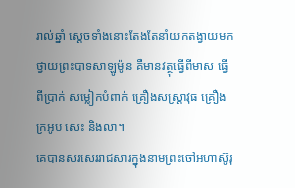រាល់ឆ្នាំ ស្ដេចទាំងនោះតែងតែនាំយកតង្វាយមកថ្វាយព្រះបាទសាឡូម៉ូន គឺមានវត្ថុធ្វើពីមាស ធ្វើពីប្រាក់ សម្លៀកបំពាក់ គ្រឿងសស្ត្រាវុធ គ្រឿងក្រអូប សេះ និងលា។
គេបានសរសេររាជសារក្នុងនាមព្រះចៅអហាស៊ូរុ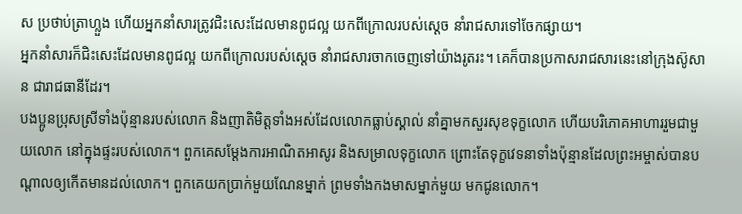ស ប្រថាប់ត្រាហ្លួង ហើយអ្នកនាំសារត្រូវជិះសេះដែលមានពូជល្អ យកពីក្រោលរបស់ស្ដេច នាំរាជសារទៅចែកផ្សាយ។
អ្នកនាំសារក៏ជិះសេះដែលមានពូជល្អ យកពីក្រោលរបស់ស្ដេច នាំរាជសារចាកចេញទៅយ៉ាងរូតរះ។ គេក៏បានប្រកាសរាជសារនេះនៅក្រុងស៊ូសាន ជារាជធានីដែរ។
បងប្អូនប្រុសស្រីទាំងប៉ុន្មានរបស់លោក និងញាតិមិត្តទាំងអស់ដែលលោកធ្លាប់ស្គាល់ នាំគ្នាមកសួរសុខទុក្ខលោក ហើយបរិភោគអាហាររួមជាមួយលោក នៅក្នុងផ្ទះរបស់លោក។ ពួកគេសម្តែងការអាណិតអាសូរ និងសម្រាលទុក្ខលោក ព្រោះតែទុក្ខវេទនាទាំងប៉ុន្មានដែលព្រះអម្ចាស់បានបណ្ដាលឲ្យកើតមានដល់លោក។ ពួកគេយកប្រាក់មួយណែនម្នាក់ ព្រមទាំងកងមាសម្នាក់មួយ មកជូនលោក។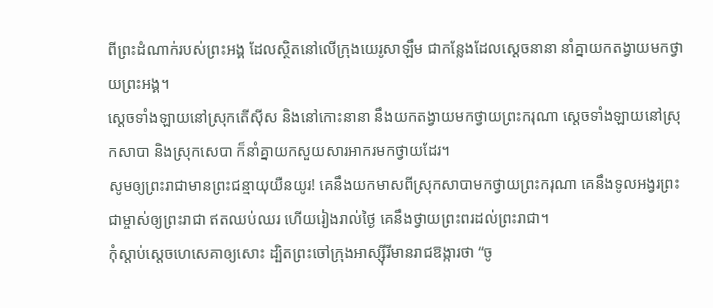ពីព្រះដំណាក់របស់ព្រះអង្គ ដែលស្ថិតនៅលើក្រុងយេរូសាឡឹម ជាកន្លែងដែលស្ដេចនានា នាំគ្នាយកតង្វាយមកថ្វាយព្រះអង្គ។
ស្ដេចទាំងឡាយនៅស្រុកតើស៊ីស និងនៅកោះនានា នឹងយកតង្វាយមកថ្វាយព្រះករុណា ស្ដេចទាំងឡាយនៅស្រុកសាបា និងស្រុកសេបា ក៏នាំគ្នាយកសួយសារអាករមកថ្វាយដែរ។
សូមឲ្យព្រះរាជាមានព្រះជន្មាយុយឺនយូរ! គេនឹងយកមាសពីស្រុកសាបាមកថ្វាយព្រះករុណា គេនឹងទូលអង្វរព្រះជាម្ចាស់ឲ្យព្រះរាជា ឥតឈប់ឈរ ហើយរៀងរាល់ថ្ងៃ គេនឹងថ្វាយព្រះពរដល់ព្រះរាជា។
កុំស្ដាប់ស្ដេចហេសេគាឲ្យសោះ ដ្បិតព្រះចៅក្រុងអាស្ស៊ីរីមានរាជឱង្ការថា “ចូ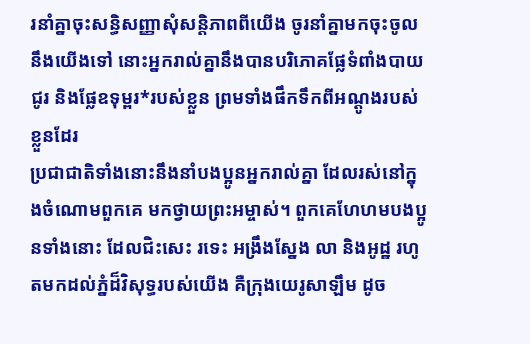រនាំគ្នាចុះសន្ធិសញ្ញាសុំសន្តិភាពពីយើង ចូរនាំគ្នាមកចុះចូលនឹងយើងទៅ នោះអ្នករាល់គ្នានឹងបានបរិភោគផ្លែទំពាំងបាយជូរ និងផ្លែឧទុម្ពរ*របស់ខ្លួន ព្រមទាំងផឹកទឹកពីអណ្ដូងរបស់ខ្លួនដែរ
ប្រជាជាតិទាំងនោះនឹងនាំបងប្អូនអ្នករាល់គ្នា ដែលរស់នៅក្នុងចំណោមពួកគេ មកថ្វាយព្រះអម្ចាស់។ ពួកគេហែហមបងប្អូនទាំងនោះ ដែលជិះសេះ រទេះ អង្រឹងស្នែង លា និងអូដ្ឋ រហូតមកដល់ភ្នំដ៏វិសុទ្ធរបស់យើង គឺក្រុងយេរូសាឡឹម ដូច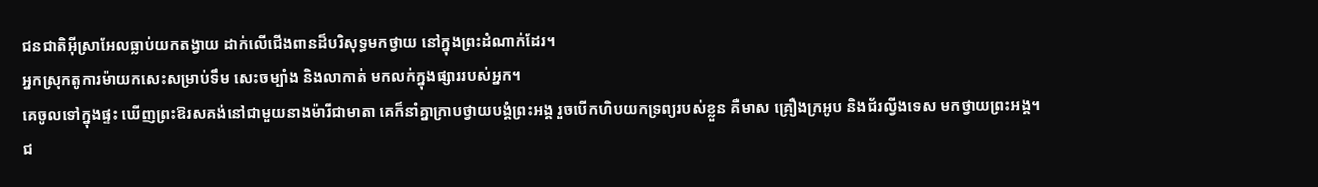ជនជាតិអ៊ីស្រាអែលធ្លាប់យកតង្វាយ ដាក់លើជើងពានដ៏បរិសុទ្ធមកថ្វាយ នៅក្នុងព្រះដំណាក់ដែរ។
អ្នកស្រុកតូការម៉ាយកសេះសម្រាប់ទឹម សេះចម្បាំង និងលាកាត់ មកលក់ក្នុងផ្សាររបស់អ្នក។
គេចូលទៅក្នុងផ្ទះ ឃើញព្រះឱរសគង់នៅជាមួយនាងម៉ារីជាមាតា គេក៏នាំគ្នាក្រាបថ្វាយបង្គំព្រះអង្គ រួចបើកហិបយកទ្រព្យរបស់ខ្លួន គឺមាស គ្រឿងក្រអូប និងជ័រល្វីងទេស មកថ្វាយព្រះអង្គ។
ជ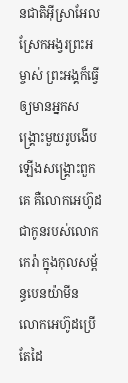នជាតិអ៊ីស្រាអែលស្រែកអង្វរព្រះអម្ចាស់ ព្រះអង្គក៏ធ្វើឲ្យមានអ្នកសង្គ្រោះមួយរូបងើបឡើងសង្គ្រោះពួកគេ គឺលោកអេហ៊ូដ ជាកូនរបស់លោកកេរ៉ា ក្នុងកុលសម្ព័ន្ធបេនយ៉ាមីន លោកអេហ៊ូដប្រើតែដៃ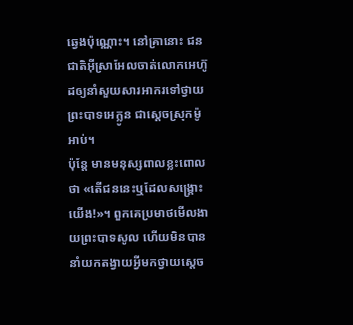ឆ្វេងប៉ុណ្ណោះ។ នៅគ្រានោះ ជនជាតិអ៊ីស្រាអែលចាត់លោកអេហ៊ូដឲ្យនាំសួយសារអាករទៅថ្វាយព្រះបាទអេក្លូន ជាស្ដេចស្រុកម៉ូអាប់។
ប៉ុន្តែ មានមនុស្សពាលខ្លះពោលថា «តើជននេះឬដែលសង្គ្រោះយើង!»។ ពួកគេប្រមាថមើលងាយព្រះបាទសូល ហើយមិនបាននាំយកតង្វាយអ្វីមកថ្វាយស្ដេច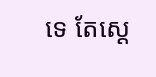ទេ តែស្ដេ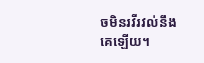ចមិនរវីរវល់នឹងគេឡើយ។